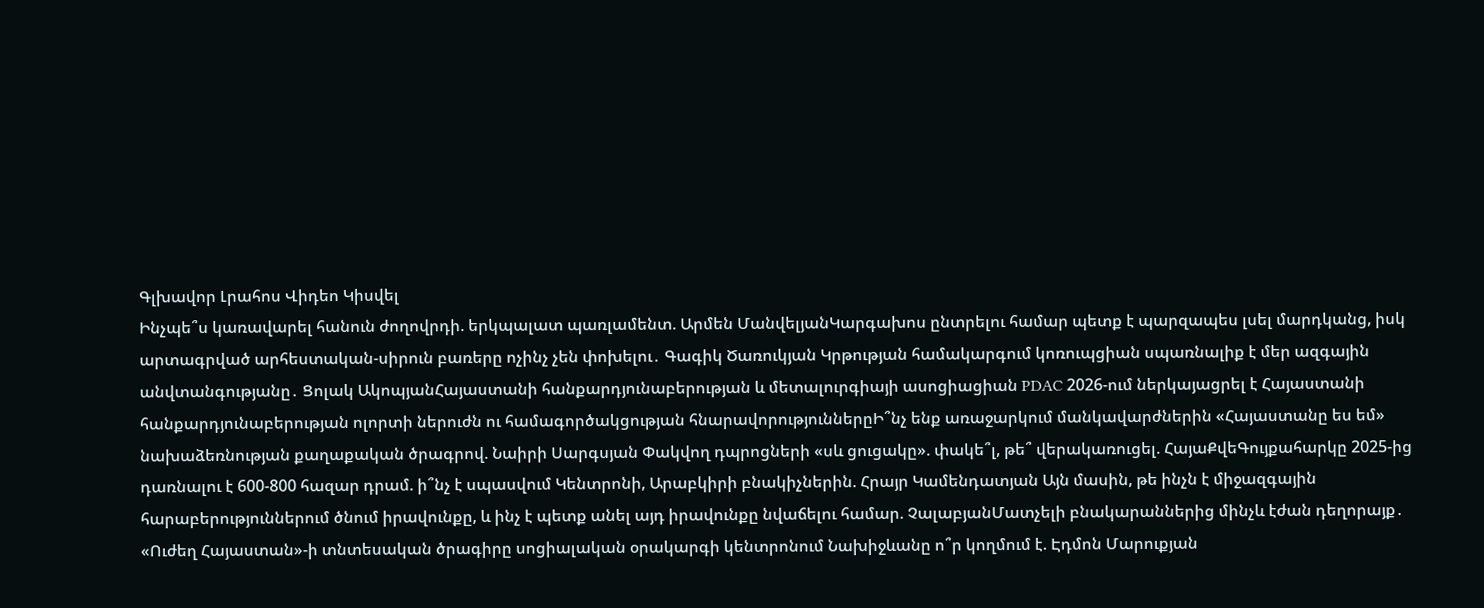Գլխավոր Լրահոս Վիդեո Կիսվել
Ինչպե՞ս կառավարել հանուն ժողովրդի. երկպալատ պառլամենտ. Արմեն ՄանվելյանԿարգախոս ընտրելու համար պետք է պարզապես լսել մարդկանց, իսկ արտագրված արհեստական-սիրուն բառերը ոչինչ չեն փոխելու․ Գագիկ Ծառուկյան Կրթության համակարգում կոռուպցիան սպառնալիք է մեր ազգային անվտանգությանը․ Ցոլակ ԱկոպյանՀայաստանի հանքարդյունաբերության և մետալուրգիայի ասոցիացիան PDAC 2026-ում ներկայացրել է Հայաստանի հանքարդյունաբերության ոլորտի ներուժն ու համագործակցության հնարավորություններըԻ՞նչ ենք առաջարկում մանկավարժներին «Հայաստանը ես եմ» նախաձեռնության քաղաքական ծրագրով. Նաիրի Սարգսյան Փակվող դպրոցների «սև ցուցակը». փակե՞լ, թե՞ վերակառուցել. ՀայաՔվեԳույքահարկը 2025-ից դառնալու է 600-800 հազար դրամ. ի՞նչ է սպասվում Կենտրոնի, Արաբկիրի բնակիչներին. Հրայր Կամենդատյան Այն մասին, թե ինչն է միջազգային հարաբերություններում ծնում իրավունքը, և ինչ է պետք անել այդ իրավունքը նվաճելու համար. ՉալաբյանՄատչելի բնակարաններից մինչև էժան դեղորայք․ «Ուժեղ Հայաստան»-ի տնտեսական ծրագիրը սոցիալական օրակարգի կենտրոնում Նախիջևանը ո՞ր կողմում է. Էդմոն Մարուքյան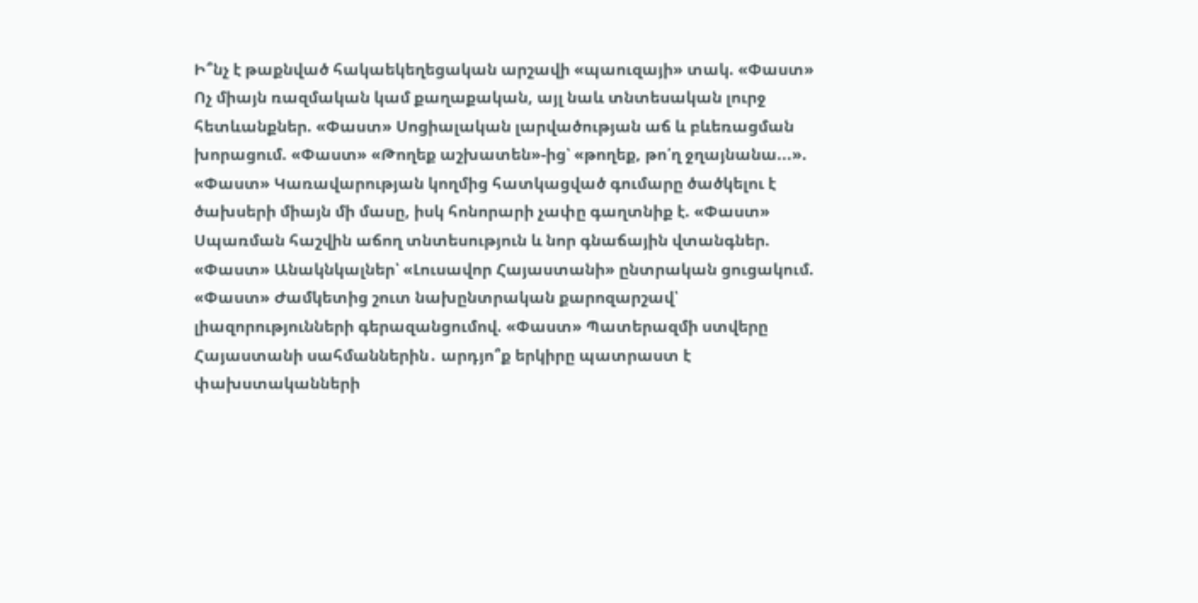Ի՞նչ է թաքնված հակաեկեղեցական արշավի «պաուզայի» տակ. «Փաստ» Ոչ միայն ռազմական կամ քաղաքական, այլ նաև տնտեսական լուրջ հետևանքներ. «Փաստ» Սոցիալական լարվածության աճ և բևեռացման խորացում. «Փաստ» «Թողեք աշխատեն»-ից՝ «թողեք, թո՛ղ ջղայնանա...». «Փաստ» Կառավարության կողմից հատկացված գումարը ծածկելու է ծախսերի միայն մի մասը, իսկ հոնորարի չափը գաղտնիք է. «Փաստ» Սպառման հաշվին աճող տնտեսություն և նոր գնաճային վտանգներ. «Փաստ» Անակնկալներ՝ «Լուսավոր Հայաստանի» ընտրական ցուցակում. «Փաստ» Ժամկետից շուտ նախընտրական քարոզարշավ՝ լիազորությունների գերազանցումով. «Փաստ» Պատերազմի ստվերը Հայաստանի սահմաններին․ արդյո՞ք երկիրը պատրաստ է փախստականների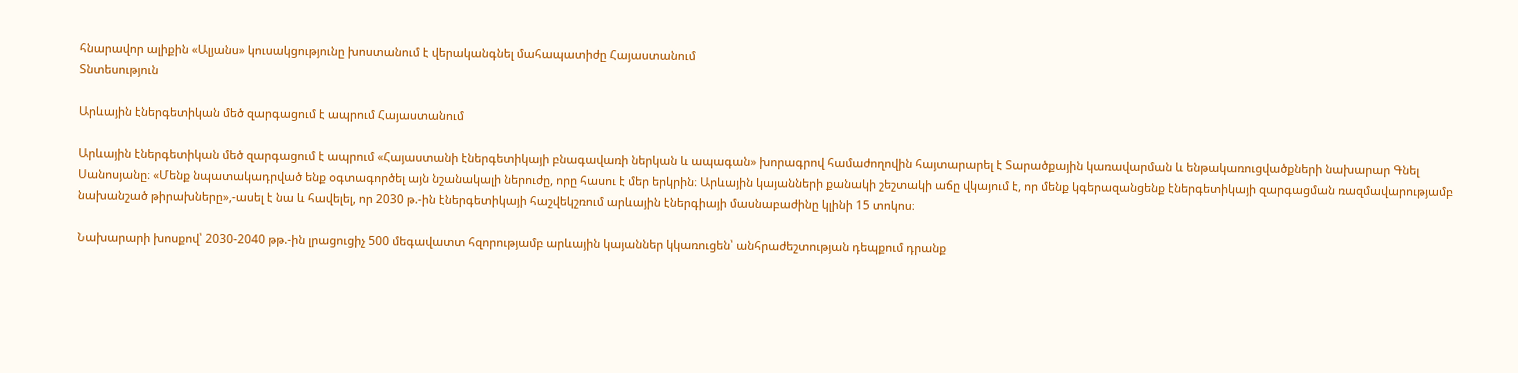հնարավոր ալիքին «Ալյանս» կուսակցությունը խոստանում է վերականգնել մահապատիժը Հայաստանում
Տնտեսություն

Արևային էներգետիկան մեծ զարգացում է ապրում Հայաստանում

Արևային էներգետիկան մեծ զարգացում է ապրում «Հայաստանի էներգետիկայի բնագավառի ներկան և ապագան» խորագրով համաժողովին հայտարարել է Տարածքային կառավարման և ենթակառուցվածքների նախարար Գնել Սանոսյանը։ «Մենք նպատակադրված ենք օգտագործել այն նշանակալի ներուժը, որը հասու է մեր երկրին։ Արևային կայանների քանակի շեշտակի աճը վկայում է, որ մենք կգերազանցենք էներգետիկայի զարգացման ռազմավարությամբ նախանշած թիրախները»,-ասել է նա և հավելել, որ 2030 թ.-ին էներգետիկայի հաշվեկշռում արևային էներգիայի մասնաբաժինը կլինի 15 տոկոս։

Նախարարի խոսքով՝ 2030-2040 թթ.-ին լրացուցիչ 500 մեգավատտ հզորությամբ արևային կայաններ կկառուցեն՝ անհրաժեշտության դեպքում դրանք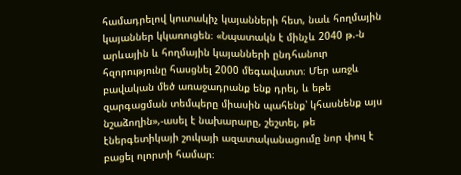համադրելով կուտակիչ կայանների հետ, նաև հողմային կայաններ կկառուցեն։ «Նպատակն է մինչև 2040 թ.-ն արևային և հողմային կայանների ընդհանուր հզորությունը հասցնել 2000 մեգավատտ։ Մեր առջև բավական մեծ առաջադրանք ենք դրել, և եթե զարգացման տեմպերը միասին պահենք՝ կհասնենք այս նշաձողին»,-ասել է նախարարը, շեշտել, թե էներգետիկայի շուկայի ազատականացումը նոր փուլ է բացել ոլորտի համար։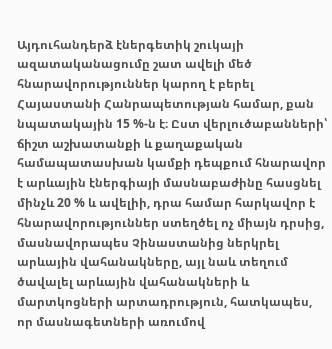Այդուհանդերձ էներգետիկ շուկայի ազատականացումը շատ ավելի մեծ հնարավորություններ կարող է բերել Հայաստանի Հանրապետության համար, քան նպատակային 15 %-ն է։ Ըստ վերլուծաբանների՝ ճիշտ աշխատանքի և քաղաքական համապատասխան կամքի դեպքում հնարավոր է արևային էներգիայի մասնաբաժինը հասցնել մինչև 20 % և ավելիի, դրա համար հարկավոր է հնարավորություններ ստեղծել ոչ միայն դրսից, մասնավորապես Չինաստանից ներկրել արևային վահանակները, այլ նաև տեղում ծավալել արևային վահանակների և մարտկոցների արտադրություն, հատկապես, որ մասնագետների առումով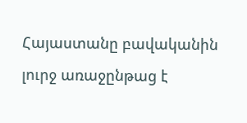Հայաստանը բավականին լուրջ առաջընթաց է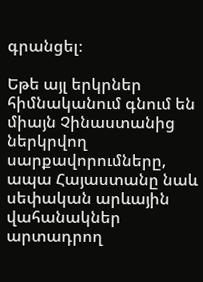գրանցել։

Եթե այլ երկրներ հիմնականում գնում են միայն Չինաստանից ներկրվող սարքավորումները, ապա Հայաստանը նաև սեփական արևային վահանակներ արտադրող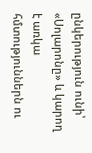ընկերություն ունի՝ «Սոլարոնը» և կարող է առկա հմտություններն ու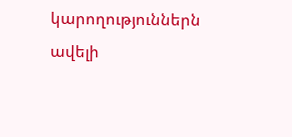կարողություններն ավելի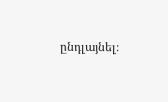ընդլայնել։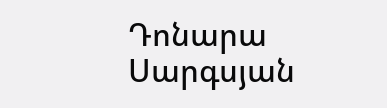Դոնարա Սարգսյան